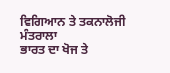ਵਿਗਿਆਨ ਤੇ ਤਕਨਾਲੋਜੀ ਮੰਤਰਾਲਾ
ਭਾਰਤ ਦਾ ਖੋਜ ਤੇ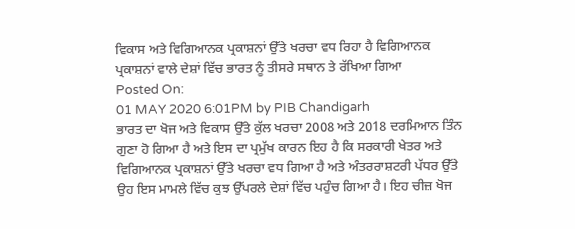ਵਿਕਾਸ ਅਤੇ ਵਿਗਿਆਨਕ ਪ੍ਰਕਾਸ਼ਨਾਂ ਉੱਤੇ ਖਰਚਾ ਵਧ ਰਿਹਾ ਹੈ ਵਿਗਿਆਨਕ ਪ੍ਰਕਾਸ਼ਨਾਂ ਵਾਲੇ ਦੇਸ਼ਾਂ ਵਿੱਚ ਭਾਰਤ ਨੂੰ ਤੀਸਰੇ ਸਥਾਨ ਤੇ ਰੱਖਿਆ ਗਿਆ
Posted On:
01 MAY 2020 6:01PM by PIB Chandigarh
ਭਾਰਤ ਦਾ ਖੋਜ ਅਤੇ ਵਿਕਾਸ ਉੱਤੇ ਕੁੱਲ ਖਰਚਾ 2008 ਅਤੇ 2018 ਦਰਮਿਆਨ ਤਿੰਨ ਗੁਣਾ ਹੋ ਗਿਆ ਹੈ ਅਤੇ ਇਸ ਦਾ ਪ੍ਰਮੁੱਖ ਕਾਰਨ ਇਹ ਹੈ ਕਿ ਸਰਕਾਰੀ ਖੇਤਰ ਅਤੇ ਵਿਗਿਆਨਕ ਪ੍ਰਕਾਸ਼ਨਾਂ ਉੱਤੇ ਖਰਚਾ ਵਧ ਗਿਆ ਹੈ ਅਤੇ ਅੰਤਰਰਾਸ਼ਟਰੀ ਪੱਧਰ ਉੱਤੇ ਉਹ ਇਸ ਮਾਮਲੇ ਵਿੱਚ ਕੁਝ ਉੱਪਰਲੇ ਦੇਸ਼ਾਂ ਵਿੱਚ ਪਹੁੰਚ ਗਿਆ ਹੈ। ਇਹ ਚੀਜ਼ ਖੋਜ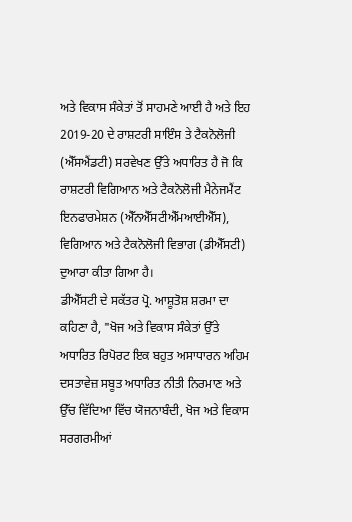ਅਤੇ ਵਿਕਾਸ ਸੰਕੇਤਾਂ ਤੋਂ ਸਾਹਮਣੇ ਆਈ ਹੈ ਅਤੇ ਇਹ 2019-20 ਦੇ ਰਾਸ਼ਟਰੀ ਸਾਇੰਸ ਤੇ ਟੈਕਨੋਲੋਜੀ (ਐੱਸਐਂਡਟੀ) ਸਰਵੇਖਣ ਉੱਤੇ ਅਧਾਰਿਤ ਹੈ ਜੋ ਕਿ ਰਾਸ਼ਟਰੀ ਵਿਗਿਆਨ ਅਤੇ ਟੈਕਨੋਲੋਜੀ ਮੈਨੇਜਮੈਂਟ ਇਨਫਾਰਮੇਸ਼ਨ (ਐੱਨਐੱਸਟੀਐੱਮਆਈਐੱਸ), ਵਿਗਿਆਨ ਅਤੇ ਟੈਕਨੋਲੋਜੀ ਵਿਭਾਗ (ਡੀਐੱਸਟੀ) ਦੁਆਰਾ ਕੀਤਾ ਗਿਆ ਹੈ।
ਡੀਐੱਸਟੀ ਦੇ ਸਕੱਤਰ ਪ੍ਰੋ. ਆਸ਼ੂਤੋਸ਼ ਸ਼ਰਮਾ ਦਾ ਕਹਿਣਾ ਹੈ, "ਖੋਜ ਅਤੇ ਵਿਕਾਸ ਸੰਕੇਤਾਂ ਉੱਤੇ ਅਧਾਰਿਤ ਰਿਪੋਰਟ ਇਕ ਬਹੁਤ ਅਸਾਧਾਰਨ ਅਹਿਮ ਦਸਤਾਵੇਜ਼ ਸਬੂਤ ਅਧਾਰਿਤ ਨੀਤੀ ਨਿਰਮਾਣ ਅਤੇ ਉੱਚ ਵਿੱਦਿਆ ਵਿੱਚ ਯੋਜਨਾਬੰਦੀ, ਖੋਜ ਅਤੇ ਵਿਕਾਸ ਸਰਗਰਮੀਆਂ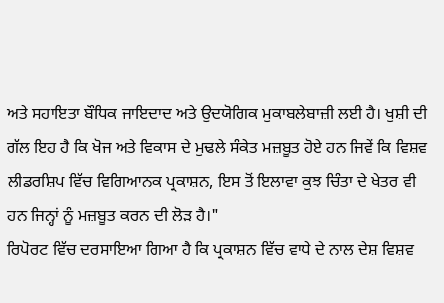ਅਤੇ ਸਹਾਇਤਾ ਬੌਧਿਕ ਜਾਇਦਾਦ ਅਤੇ ਉਦਯੋਗਿਕ ਮੁਕਾਬਲੇਬਾਜ਼ੀ ਲਈ ਹੈ। ਖੁਸ਼ੀ ਦੀ ਗੱਲ ਇਹ ਹੈ ਕਿ ਖੋਜ ਅਤੇ ਵਿਕਾਸ ਦੇ ਮੁਢਲੇ ਸੰਕੇਤ ਮਜ਼ਬੂਤ ਹੋਏ ਹਨ ਜਿਵੇਂ ਕਿ ਵਿਸ਼ਵ ਲੀਡਰਸ਼ਿਪ ਵਿੱਚ ਵਿਗਿਆਨਕ ਪ੍ਰਕਾਸ਼ਨ, ਇਸ ਤੋਂ ਇਲਾਵਾ ਕੁਝ ਚਿੰਤਾ ਦੇ ਖੇਤਰ ਵੀ ਹਨ ਜਿਨ੍ਹਾਂ ਨੂੰ ਮਜ਼ਬੂਤ ਕਰਨ ਦੀ ਲੋਡ਼ ਹੈ।"
ਰਿਪੋਰਟ ਵਿੱਚ ਦਰਸਾਇਆ ਗਿਆ ਹੈ ਕਿ ਪ੍ਰਕਾਸ਼ਨ ਵਿੱਚ ਵਾਧੇ ਦੇ ਨਾਲ ਦੇਸ਼ ਵਿਸ਼ਵ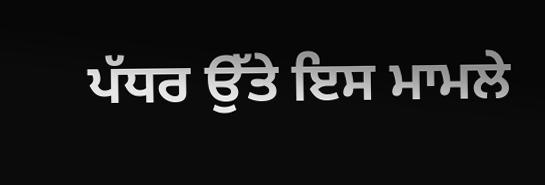ਪੱਧਰ ਉੱਤੇ ਇਸ ਮਾਮਲੇ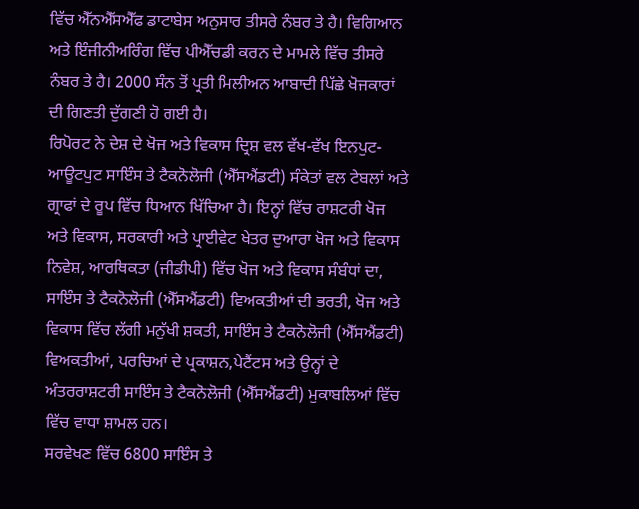ਵਿੱਚ ਐੱਨਐੱਸਐੱਫ ਡਾਟਾਬੇਸ ਅਨੁਸਾਰ ਤੀਸਰੇ ਨੰਬਰ ਤੇ ਹੈ। ਵਿਗਿਆਨ ਅਤੇ ਇੰਜੀਨੀਅਰਿੰਗ ਵਿੱਚ ਪੀਐੱਚਡੀ ਕਰਨ ਦੇ ਮਾਮਲੇ ਵਿੱਚ ਤੀਸਰੇ ਨੰਬਰ ਤੇ ਹੈ। 2000 ਸੰਨ ਤੋਂ ਪ੍ਰਤੀ ਮਿਲੀਅਨ ਆਬਾਦੀ ਪਿੱਛੇ ਖੋਜਕਾਰਾਂ ਦੀ ਗਿਣਤੀ ਦੁੱਗਣੀ ਹੋ ਗਈ ਹੈ।
ਰਿਪੋਰਟ ਨੇ ਦੇਸ਼ ਦੇ ਖੋਜ ਅਤੇ ਵਿਕਾਸ ਦ੍ਰਿਸ਼ ਵਲ ਵੱਖ-ਵੱਖ ਇਨਪੁਟ-ਆਊਟਪੁਟ ਸਾਇੰਸ ਤੇ ਟੈਕਨੋਲੋਜੀ (ਐੱਸਐਂਡਟੀ) ਸੰਕੇਤਾਂ ਵਲ ਟੇਬਲਾਂ ਅਤੇ ਗ੍ਰਾਫਾਂ ਦੇ ਰੂਪ ਵਿੱਚ ਧਿਆਨ ਖਿੱਚਿਆ ਹੈ। ਇਨ੍ਹਾਂ ਵਿੱਚ ਰਾਸ਼ਟਰੀ ਖੋਜ ਅਤੇ ਵਿਕਾਸ, ਸਰਕਾਰੀ ਅਤੇ ਪ੍ਰਾਈਵੇਟ ਖੇਤਰ ਦੁਆਰਾ ਖੋਜ ਅਤੇ ਵਿਕਾਸ ਨਿਵੇਸ਼, ਆਰਥਿਕਤਾ (ਜੀਡੀਪੀ) ਵਿੱਚ ਖੋਜ ਅਤੇ ਵਿਕਾਸ ਸੰਬੰਧਾਂ ਦਾ, ਸਾਇੰਸ ਤੇ ਟੈਕਨੋਲੋਜੀ (ਐੱਸਐਂਡਟੀ) ਵਿਅਕਤੀਆਂ ਦੀ ਭਰਤੀ, ਖੋਜ ਅਤੇ ਵਿਕਾਸ ਵਿੱਚ ਲੱਗੀ ਮਨੁੱਖੀ ਸ਼ਕਤੀ, ਸਾਇੰਸ ਤੇ ਟੈਕਨੋਲੋਜੀ (ਐੱਸਐਂਡਟੀ) ਵਿਅਕਤੀਆਂ, ਪਰਚਿਆਂ ਦੇ ਪ੍ਰਕਾਸ਼ਨ,ਪੇਟੈਂਟਸ ਅਤੇ ਉਨ੍ਹਾਂ ਦੇ ਅੰਤਰਰਾਸ਼ਟਰੀ ਸਾਇੰਸ ਤੇ ਟੈਕਨੋਲੋਜੀ (ਐੱਸਐਂਡਟੀ) ਮੁਕਾਬਲਿਆਂ ਵਿੱਚ ਵਿੱਚ ਵਾਧਾ ਸ਼ਾਮਲ ਹਨ।
ਸਰਵੇਖਣ ਵਿੱਚ 6800 ਸਾਇੰਸ ਤੇ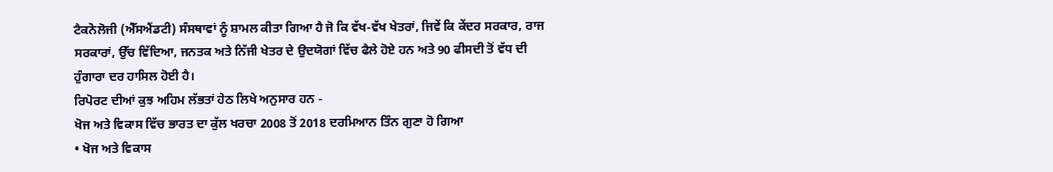ਟੈਕਨੋਲੋਜੀ (ਐੱਸਐਂਡਟੀ) ਸੰਸਥਾਵਾਂ ਨੂੰ ਸ਼ਾਮਲ ਕੀਤਾ ਗਿਆ ਹੈ ਜੋ ਕਿ ਵੱਖ-ਵੱਖ ਖੇਤਰਾਂ, ਜਿਵੇਂ ਕਿ ਕੇਂਦਰ ਸਰਕਾਰ, ਰਾਜ ਸਰਕਾਰਾਂ, ਉੱਚ ਵਿੱਦਿਆ, ਜਨਤਕ ਅਤੇ ਨਿੱਜੀ ਖੇਤਰ ਦੇ ਉਦਯੋਗਾਂ ਵਿੱਚ ਫੈਲੇ ਹੋਏ ਹਨ ਅਤੇ 90 ਫੀਸਦੀ ਤੋਂ ਵੱਧ ਦੀ ਹੁੰਗਾਰਾ ਦਰ ਹਾਸਿਲ ਹੋਈ ਹੈ।
ਰਿਪੋਰਟ ਦੀਆਂ ਕੁਝ ਅਹਿਮ ਲੱਭਤਾਂ ਹੇਠ ਲਿਖੇ ਅਨੁਸਾਰ ਹਨ -
ਖੋਜ ਅਤੇ ਵਿਕਾਸ ਵਿੱਚ ਭਾਰਤ ਦਾ ਕੁੱਲ ਖਰਚਾ 2008 ਤੋਂ 2018 ਦਰਮਿਆਨ ਤਿੰਨ ਗੁਣਾ ਹੋ ਗਿਆ
• ਖੋਜ ਅਤੇ ਵਿਕਾਸ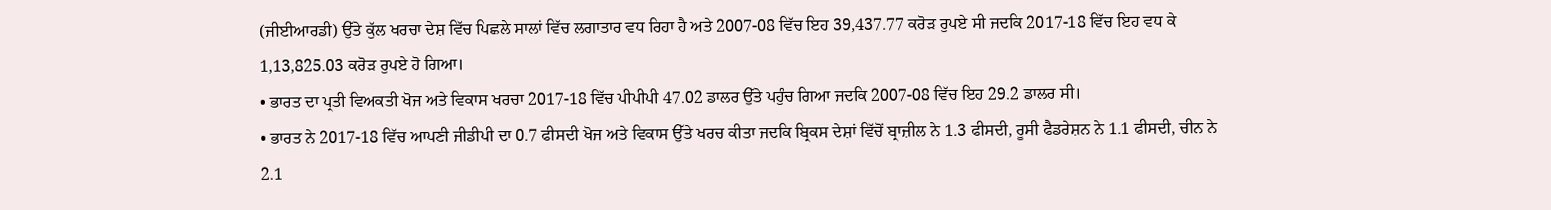(ਜੀਈਆਰਡੀ) ਉੱਤੇ ਕੁੱਲ ਖਰਚਾ ਦੇਸ਼ ਵਿੱਚ ਪਿਛਲੇ ਸਾਲਾਂ ਵਿੱਚ ਲਗਾਤਾਰ ਵਧ ਰਿਹਾ ਹੈ ਅਤੇ 2007-08 ਵਿੱਚ ਇਹ 39,437.77 ਕਰੋੜ ਰੁਪਏ ਸੀ ਜਦਕਿ 2017-18 ਵਿੱਚ ਇਹ ਵਧ ਕੇ 1,13,825.03 ਕਰੋੜ ਰੁਪਏ ਹੋ ਗਿਆ।
• ਭਾਰਤ ਦਾ ਪ੍ਰਤੀ ਵਿਅਕਤੀ ਖੋਜ ਅਤੇ ਵਿਕਾਸ ਖਰਚਾ 2017-18 ਵਿੱਚ ਪੀਪੀਪੀ 47.02 ਡਾਲਰ ਉੱਤੇ ਪਹੁੰਚ ਗਿਆ ਜਦਕਿ 2007-08 ਵਿੱਚ ਇਹ 29.2 ਡਾਲਰ ਸੀ।
• ਭਾਰਤ ਨੇ 2017-18 ਵਿੱਚ ਆਪਣੀ ਜੀਡੀਪੀ ਦਾ 0.7 ਫੀਸਦੀ ਖੋਜ ਅਤੇ ਵਿਕਾਸ ਉੱਤੇ ਖਰਚ ਕੀਤਾ ਜਦਕਿ ਬ੍ਰਿਕਸ ਦੇਸ਼ਾਂ ਵਿੱਚੋਂ ਬ੍ਰਾਜ਼ੀਲ ਨੇ 1.3 ਫੀਸਦੀ, ਰੂਸੀ ਫੈਡਰੇਸ਼ਨ ਨੇ 1.1 ਫੀਸਦੀ, ਚੀਨ ਨੇ 2.1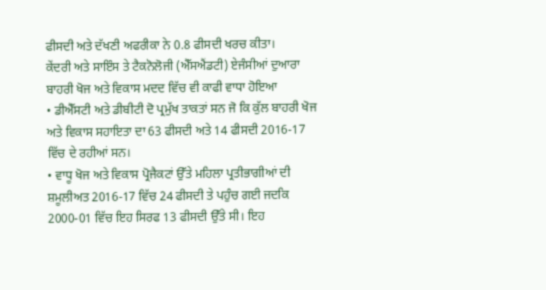ਫੀਸਦੀ ਅਤੇ ਦੱਖਣੀ ਅਫਰੀਕਾ ਨੇ 0.8 ਫੀਸਦੀ ਖਰਚ ਕੀਤਾ।
ਕੇਂਦਰੀ ਅਤੇ ਸਾਇੰਸ ਤੇ ਟੈਕਨੋਲੋਜੀ (ਐੱਸਐਂਡਟੀ) ਏਜੰਸੀਆਂ ਦੁਆਰਾ ਬਾਹਰੀ ਖੋਜ ਅਤੇ ਵਿਕਾਸ ਮਦਦ ਵਿੱਚ ਵੀ ਕਾਫੀ ਵਾਧਾ ਹੋਇਆ
• ਡੀਐੱਸਟੀ ਅਤੇ ਡੀਬੀਟੀ ਦੋ ਪ੍ਰਮੁੱਖ ਤਾਕਤਾਂ ਸਨ ਜੋ ਕਿ ਕੁੱਲ ਬਾਹਰੀ ਖੋਜ ਅਤੇ ਵਿਕਾਸ ਸਹਾਇਤਾ ਦਾ 63 ਫੀਸਦੀ ਅਤੇ 14 ਫੀਸਦੀ 2016-17 ਵਿੱਚ ਦੇ ਰਹੀਆਂ ਸਨ।
• ਵਾਧੂ ਖੋਜ ਅਤੇ ਵਿਕਾਸ ਪ੍ਰੋਜੈਕਟਾਂ ਉੱਤੇ ਮਹਿਲਾ ਪ੍ਰਤੀਭਾਗੀਆਂ ਦੀ ਸ਼ਮੂਲੀਅਤ 2016-17 ਵਿੱਚ 24 ਫੀਸਦੀ ਤੇ ਪਹੁੰਚ ਗਈ ਜਦਕਿ 2000-01 ਵਿੱਚ ਇਹ ਸਿਰਫ 13 ਫੀਸਦੀ ਉੱਤੇ ਸੀ। ਇਹ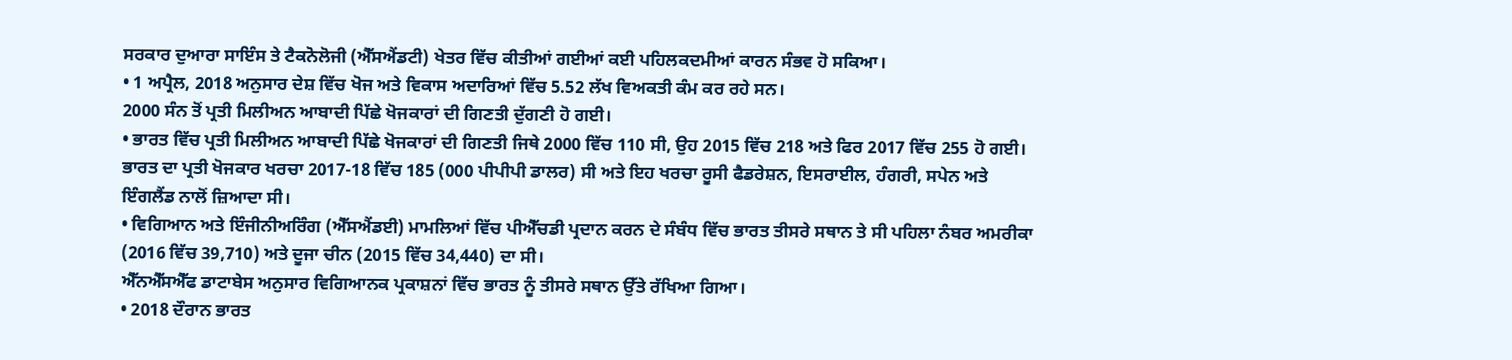ਸਰਕਾਰ ਦੁਆਰਾ ਸਾਇੰਸ ਤੇ ਟੈਕਨੋਲੋਜੀ (ਐੱਸਐਂਡਟੀ) ਖੇਤਰ ਵਿੱਚ ਕੀਤੀਆਂ ਗਈਆਂ ਕਈ ਪਹਿਲਕਦਮੀਆਂ ਕਾਰਨ ਸੰਭਵ ਹੋ ਸਕਿਆ।
• 1 ਅਪ੍ਰੈਲ, 2018 ਅਨੁਸਾਰ ਦੇਸ਼ ਵਿੱਚ ਖੋਜ ਅਤੇ ਵਿਕਾਸ ਅਦਾਰਿਆਂ ਵਿੱਚ 5.52 ਲੱਖ ਵਿਅਕਤੀ ਕੰਮ ਕਰ ਰਹੇ ਸਨ।
2000 ਸੰਨ ਤੋਂ ਪ੍ਰਤੀ ਮਿਲੀਅਨ ਆਬਾਦੀ ਪਿੱਛੇ ਖੋਜਕਾਰਾਂ ਦੀ ਗਿਣਤੀ ਦੁੱਗਣੀ ਹੋ ਗਈ।
• ਭਾਰਤ ਵਿੱਚ ਪ੍ਰਤੀ ਮਿਲੀਅਨ ਆਬਾਦੀ ਪਿੱਛੇ ਖੋਜਕਾਰਾਂ ਦੀ ਗਿਣਤੀ ਜਿਥੇ 2000 ਵਿੱਚ 110 ਸੀ, ਉਹ 2015 ਵਿੱਚ 218 ਅਤੇ ਫਿਰ 2017 ਵਿੱਚ 255 ਹੋ ਗਈ। ਭਾਰਤ ਦਾ ਪ੍ਰਤੀ ਖੋਜਕਾਰ ਖਰਚਾ 2017-18 ਵਿੱਚ 185 (000 ਪੀਪੀਪੀ ਡਾਲਰ) ਸੀ ਅਤੇ ਇਹ ਖਰਚਾ ਰੂਸੀ ਫੈਡਰੇਸ਼ਨ, ਇਸਰਾਈਲ, ਹੰਗਰੀ, ਸਪੇਨ ਅਤੇ ਇੰਗਲੈਂਡ ਨਾਲੋਂ ਜ਼ਿਆਦਾ ਸੀ।
• ਵਿਗਿਆਨ ਅਤੇ ਇੰਜੀਨੀਅਰਿੰਗ (ਐੱਸਐਂਡਈ) ਮਾਮਲਿਆਂ ਵਿੱਚ ਪੀਐੱਚਡੀ ਪ੍ਰਦਾਨ ਕਰਨ ਦੇ ਸੰਬੰਧ ਵਿੱਚ ਭਾਰਤ ਤੀਸਰੇ ਸਥਾਨ ਤੇ ਸੀ ਪਹਿਲਾ ਨੰਬਰ ਅਮਰੀਕਾ (2016 ਵਿੱਚ 39,710) ਅਤੇ ਦੂਜਾ ਚੀਨ (2015 ਵਿੱਚ 34,440) ਦਾ ਸੀ।
ਐੱਨਐੱਸਐੱਫ ਡਾਟਾਬੇਸ ਅਨੁਸਾਰ ਵਿਗਿਆਨਕ ਪ੍ਰਕਾਸ਼ਨਾਂ ਵਿੱਚ ਭਾਰਤ ਨੂੰ ਤੀਸਰੇ ਸਥਾਨ ਉੱਤੇ ਰੱਖਿਆ ਗਿਆ।
• 2018 ਦੌਰਾਨ ਭਾਰਤ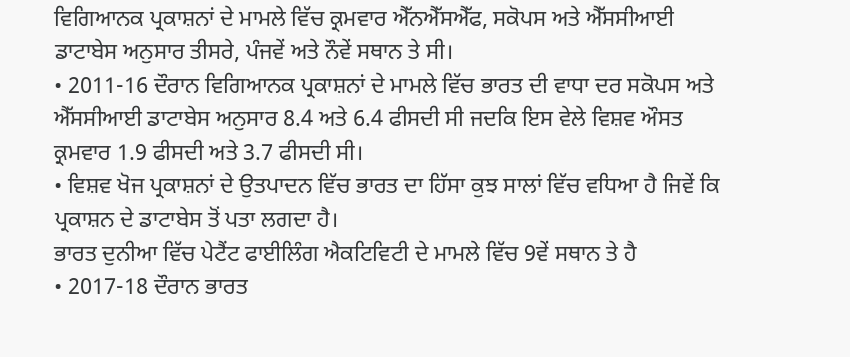ਵਿਗਿਆਨਕ ਪ੍ਰਕਾਸ਼ਨਾਂ ਦੇ ਮਾਮਲੇ ਵਿੱਚ ਕ੍ਰਮਵਾਰ ਐੱਨਐੱਸਐੱਫ, ਸਕੋਪਸ ਅਤੇ ਐੱਸਸੀਆਈ ਡਾਟਾਬੇਸ ਅਨੁਸਾਰ ਤੀਸਰੇ, ਪੰਜਵੇਂ ਅਤੇ ਨੌਵੇਂ ਸਥਾਨ ਤੇ ਸੀ।
• 2011-16 ਦੌਰਾਨ ਵਿਗਿਆਨਕ ਪ੍ਰਕਾਸ਼ਨਾਂ ਦੇ ਮਾਮਲੇ ਵਿੱਚ ਭਾਰਤ ਦੀ ਵਾਧਾ ਦਰ ਸਕੋਪਸ ਅਤੇ ਐੱਸਸੀਆਈ ਡਾਟਾਬੇਸ ਅਨੁਸਾਰ 8.4 ਅਤੇ 6.4 ਫੀਸਦੀ ਸੀ ਜਦਕਿ ਇਸ ਵੇਲੇ ਵਿਸ਼ਵ ਔਸਤ ਕ੍ਰਮਵਾਰ 1.9 ਫੀਸਦੀ ਅਤੇ 3.7 ਫੀਸਦੀ ਸੀ।
• ਵਿਸ਼ਵ ਖੋਜ ਪ੍ਰਕਾਸ਼ਨਾਂ ਦੇ ਉਤਪਾਦਨ ਵਿੱਚ ਭਾਰਤ ਦਾ ਹਿੱਸਾ ਕੁਝ ਸਾਲਾਂ ਵਿੱਚ ਵਧਿਆ ਹੈ ਜਿਵੇਂ ਕਿ ਪ੍ਰਕਾਸ਼ਨ ਦੇ ਡਾਟਾਬੇਸ ਤੋਂ ਪਤਾ ਲਗਦਾ ਹੈ।
ਭਾਰਤ ਦੁਨੀਆ ਵਿੱਚ ਪੇਟੈਂਟ ਫਾਈਲਿੰਗ ਐਕਟਿਵਿਟੀ ਦੇ ਮਾਮਲੇ ਵਿੱਚ 9ਵੇਂ ਸਥਾਨ ਤੇ ਹੈ
• 2017-18 ਦੌਰਾਨ ਭਾਰਤ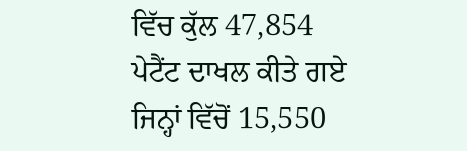ਵਿੱਚ ਕੁੱਲ 47,854 ਪੇਟੈਂਟ ਦਾਖਲ ਕੀਤੇ ਗਏ ਜਿਨ੍ਹਾਂ ਵਿੱਚੋਂ 15,550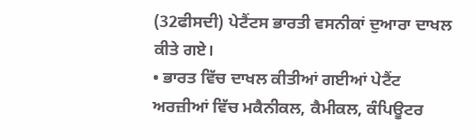(32ਫੀਸਦੀ) ਪੇਟੈਂਟਸ ਭਾਰਤੀ ਵਸਨੀਕਾਂ ਦੁਆਰਾ ਦਾਖਲ ਕੀਤੇ ਗਏ।
• ਭਾਰਤ ਵਿੱਚ ਦਾਖਲ ਕੀਤੀਆਂ ਗਈਆਂ ਪੇਟੈਂਟ ਅਰਜ਼ੀਆਂ ਵਿੱਚ ਮਕੈਨੀਕਲ, ਕੈਮੀਕਲ, ਕੰਪਿਊਟਰ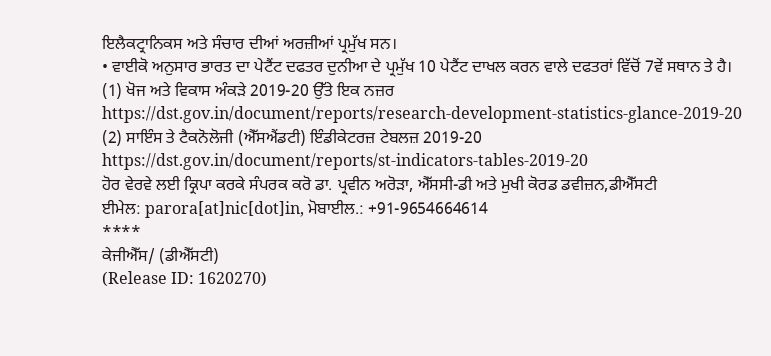ਇਲੈਕਟ੍ਰਾਨਿਕਸ ਅਤੇ ਸੰਚਾਰ ਦੀਆਂ ਅਰਜ਼ੀਆਂ ਪ੍ਰਮੁੱਖ ਸਨ।
• ਵਾਈਕੋ ਅਨੁਸਾਰ ਭਾਰਤ ਦਾ ਪੇਟੈਂਟ ਦਫਤਰ ਦੁਨੀਆ ਦੇ ਪ੍ਰਮੁੱਖ 10 ਪੇਟੈਂਟ ਦਾਖਲ ਕਰਨ ਵਾਲੇ ਦਫਤਰਾਂ ਵਿੱਚੋਂ 7ਵੇਂ ਸਥਾਨ ਤੇ ਹੈ।
(1) ਖੋਜ ਅਤੇ ਵਿਕਾਸ ਅੰਕਡ਼ੇ 2019-20 ਉੱਤੇ ਇਕ ਨਜ਼ਰ
https://dst.gov.in/document/reports/research-development-statistics-glance-2019-20
(2) ਸਾਇੰਸ ਤੇ ਟੈਕਨੋਲੋਜੀ (ਐੱਸਐਂਡਟੀ) ਇੰਡੀਕੇਟਰਜ਼ ਟੇਬਲਜ਼ 2019-20
https://dst.gov.in/document/reports/st-indicators-tables-2019-20
ਹੋਰ ਵੇਰਵੇ ਲਈ ਕ੍ਰਿਪਾ ਕਰਕੇ ਸੰਪਰਕ ਕਰੋ ਡਾ. ਪ੍ਰਵੀਨ ਅਰੋੜਾ, ਐੱਸਸੀ-ਡੀ ਅਤੇ ਮੁਖੀ ਕੋਰਡ ਡਵੀਜ਼ਨ,ਡੀਐੱਸਟੀ
ਈਮੇਲ: parora[at]nic[dot]in, ਮੋਬਾਈਲ.: +91-9654664614
****
ਕੇਜੀਐੱਸ/ (ਡੀਐੱਸਟੀ)
(Release ID: 1620270)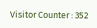Visitor Counter : 352